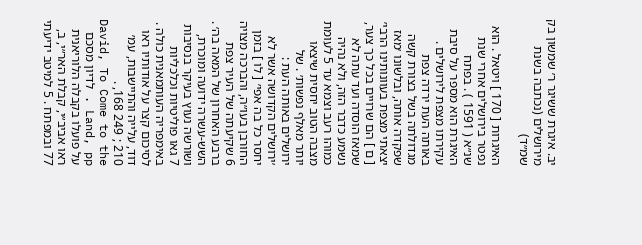יב. איגרת ששיגר ר׳ שמשון בק מירושלים (נכתבה בשנת שמ״ד)

האיגרות [ 170 ] ויטאל . הוא נפטר בירושלים אחרי שנת שנ״א ( 1591 ) . בפתח האיגרת הוא מספר על סיבת עקירתו מצפת לירושלים . באותה העת ירדה צפת מגדולתה בשל בצורת קשה שפקדה אותה, ובלשונו ׳מאז יצאתי מצפת בעוונותינו הרבי׳ [ ם ] הם שרויים בכל כך צער, שמאז הוסדה ועד עתה לא נשמע כדבר הזה, ולא נהיה כמוהו רעב וצמא עד 5 לעומת מצבה הטוב יחסית שיצאו יותר מאלף נפשות׳ . של ירושלים באותה העת : ׳ירושלים הקדושה אשר לא יחסר כל בה אפי׳ [ לו ] בזמן החורבן בעו״ה, והברכה מצויה 6 שקיעתה של העיר צפת ברבע האחרון של המאה בה׳ . השש-עשרה ידועה ומוכרת, ושורשה נעוץ בעיקר בנסיבות 7 גאו פוליטיות וכלכליות באימפריה העותמאנית כולה . לסיכום קצר על אודותיו ראו דוד, עלייה והתיישבות, עמ׳ 210 ; 249 168, . David, To Come to the Land, pp . לדיון מסכם על פועלו בקבלה הלוריאנית ראו אביב״י, קבלת האר״י, ב, 77 ובמפתח . 5 למיטב ידיעתי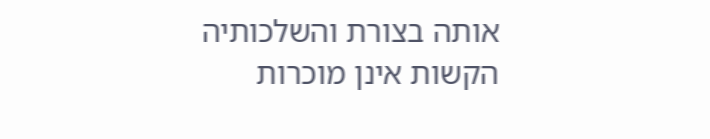אותה בצורת והשלכותיה הקשות אינן מוכרות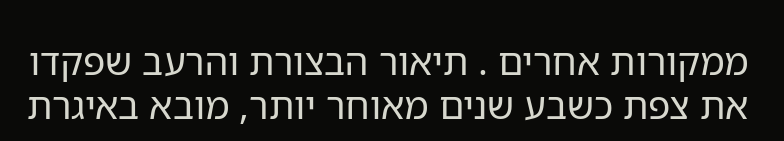ממקורות אחרים . תיאור הבצורת והרעב שפקדו את צפת כשבע שנים מאוחר יותר, מובא באיגרת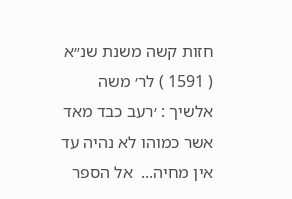חזות קשה משנת שנ״א ( 1591 ) לר׳ משה אלשיך : ׳רעב כבד מאד אשר כמוהו לא נהיה עד אין מחיה...  אל הספר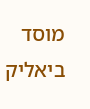מוסד ביאליק